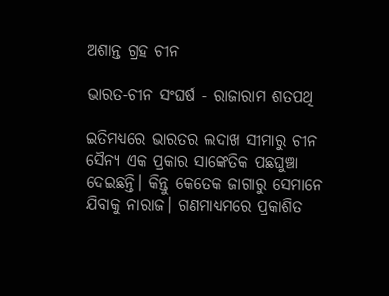ଅଶାନ୍ତ ଗ୍ରହ ଚୀନ

ଭାରତ-ଚୀନ ସଂଘର୍ଷ - ରାଜାରାମ ଶତପଥି

ଇତିମଧ୍ୟରେ ଭାରତର ଲଦାଖ ସୀମାରୁ ଚୀନ ସୈନ୍ୟ ଏକ ପ୍ରକାର ସାଙ୍କେତିକ ପଛଘୁଞ୍ଚା ଦେଇଛନ୍ତି। କିନ୍ତୁ କେତେକ ଜାଗାରୁ ସେମାନେ ଯିବାକୁ ନାରାଜ। ଗଣମାଧ୍ୟମରେ ପ୍ରକାଶିତ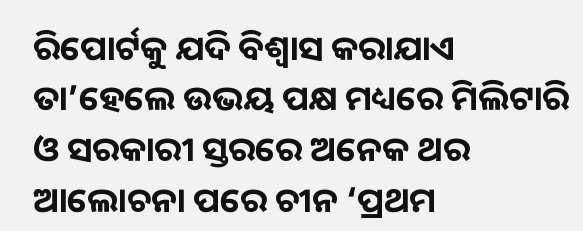ରିପୋର୍ଟକୁ ଯଦି ବିଶ୍ୱାସ କରାଯାଏ ତା’ହେଲେ ଉଭୟ ପକ୍ଷ ମଧ୍ୟରେ ମିଲିଟାରି ଓ ସରକାରୀ ସ୍ତରରେ ଅନେକ ଥର ଆଲୋଚନା ପରେ ଚୀନ ‘ପ୍ରଥମ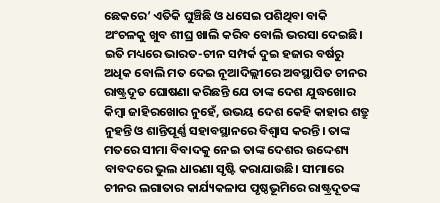ଛେକରେ’ ଏତିକି ଘୁଞ୍ଚିଛି ଓ ଧସେଇ ପଶିଥିବା ବାକି ଅଂଚଳକୁ ଖୁବ ଶୀଘ୍ର ଖାଲି କରିବ ବୋଲି ଭରସା ଦେଇଛି। ଇତି ମଧ୍ୟରେ ଭାରତ-ଚୀନ ସମ୍ପର୍କ ଦୁଇ ହଜାର ବର୍ଷରୁ ଅଧିକ ବୋଲି ମତ ଦେଇ ନୂଆଦିଲ୍ଲୀରେ ଅବସ୍ଥାପିତ ଚୀନର ରାଷ୍ଟ୍ରଦୂତ ଘୋଷଣା କରିଛନ୍ତି ଯେ ତାଙ୍କ ଦେଶ ଯୁଦ୍ଧଖୋର କିମ୍ବା ଜାହିରଖୋର ନୁହେଁ, ଉଭୟ ଦେଶ କେହି କାହାର ଶତ୍ରୁ ନୁହନ୍ତି ଓ ଶାନ୍ତିପୂର୍ଣ୍ଣ ସହାବସ୍ଥାନରେ ବିଶ୍ୱାସ କରନ୍ତି। ତାଙ୍କ ମତରେ ସୀମା ବିବାଦକୁ ନେଇ ତାଙ୍କ ଦେଶର ଉଦ୍ଦେଶ୍ୟ ବାବଦରେ ଭୁଲ ଧାରଣା ସୃଷ୍ଟି କରାଯାଉଛି। ସୀମାରେ ଚୀନର ଲଗାତାର କାର୍ଯ୍ୟକଳାପ ପୃଷ୍ଠଭୂମିରେ ରାଷ୍ଟ୍ରଦୂତଙ୍କ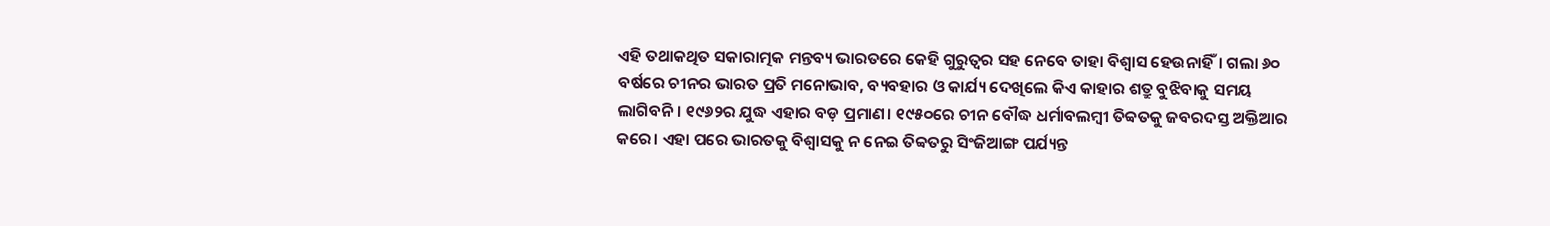ଏହି ତଥାକଥିତ ସକାରାତ୍ମକ ମନ୍ତବ୍ୟ ଭାରତରେ କେହି ଗୁରୁତ୍ବର ସହ ନେବେ ତାହା ବିଶ୍ୱାସ ହେଉନାହିଁ। ଗଲା ୬୦ ବର୍ଷରେ ଚୀନର ଭାରତ ପ୍ରତି ମନୋଭାବ, ବ୍ୟବହାର ଓ କାର୍ଯ୍ୟ ଦେଖିଲେ କିଏ କାହାର ଶତ୍ରୁ ବୁଝିବାକୁ ସମୟ ଲାଗିବନି। ୧୯୬୨ର ଯୁଦ୍ଧ ଏହାର ବଡ଼ ପ୍ରମାଣ। ୧୯୫୦ରେ ଚୀନ ବୌଦ୍ଧ ଧର୍ମାବଲମ୍ବୀ ତିବ୍ବତକୁ ଜବରଦସ୍ତ ଅକ୍ତିଆର କରେ। ଏହା ପରେ ଭାରତକୁ ବିଶ୍ୱାସକୁ ନ ନେଇ ତିବ୍ବତରୁ ସିଂଜିଆଙ୍ଗ ପର୍ଯ୍ୟନ୍ତ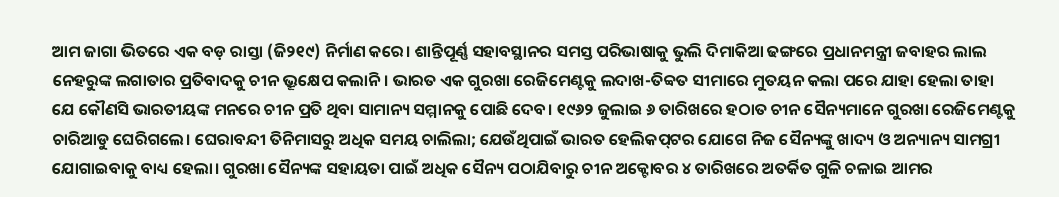ଆମ ଜାଗା ଭିତରେ ଏକ ବଡ଼ ରାସ୍ତା (ଜି୨୧୯) ନିର୍ମାଣ କରେ। ଶାନ୍ତିପୂର୍ଣ୍ଣ ସହାବସ୍ଥାନର ସମସ୍ତ ପରିଭାଷାକୁ ଭୁଲି ଦିମାକିଆ ଢଙ୍ଗରେ ପ୍ରଧାନମନ୍ତ୍ରୀ ଜବାହର ଲାଲ ନେହରୁଙ୍କ ଲଗାତାର ପ୍ରତିବାଦକୁ ଚୀନ ଭ୍ରୂକ୍ଷେପ କଲାନି। ଭାରତ ଏକ ଗୁରଖା ରେଜିମେଣ୍ଟକୁ ଲଦାଖ-ତିବ୍ବତ ସୀମାରେ ମୁତୟନ କଲା ପରେ ଯାହା ହେଲା ତାହା ଯେ କୌଣସି ଭାରତୀୟଙ୍କ ମନରେ ଚୀନ ପ୍ରତି ଥିବା ସାମାନ୍ୟ ସମ୍ମାନକୁ ପୋଛି ଦେବ। ୧୯୬୨ ଜୁଲାଇ ୬ ତାରିଖରେ ହଠାତ ଚୀନ ସୈନ୍ୟମାନେ ଗୁରଖା ରେଜିମେଣ୍ଟକୁ ଚାରିଆଡୁ ଘେରିଗଲେ। ଘେରାବନ୍ଦୀ ତିନିମାସରୁ ଅଧିକ ସମୟ ଚାଲିଲା; ଯେଉଁଥିପାଇଁ ଭାରତ ହେଲିକପ୍‌ଟର ଯୋଗେ ନିଜ ସୈନ୍ୟଙ୍କୁ ଖାଦ୍ୟ ଓ ଅନ୍ୟାନ୍ୟ ସାମଗ୍ରୀ ଯୋଗାଇବାକୁ ବାଧ୍ୟ ହେଲା। ଗୁରଖା ସୈନ୍ୟଙ୍କ ସହାୟତା ପାଇଁ ଅଧିକ ସୈନ୍ୟ ପଠାଯିବାରୁ ଚୀନ ଅକ୍ଟୋବର ୪ ତାରିଖରେ ଅତର୍କିତ ଗୁଳି ଚଳାଇ ଆମର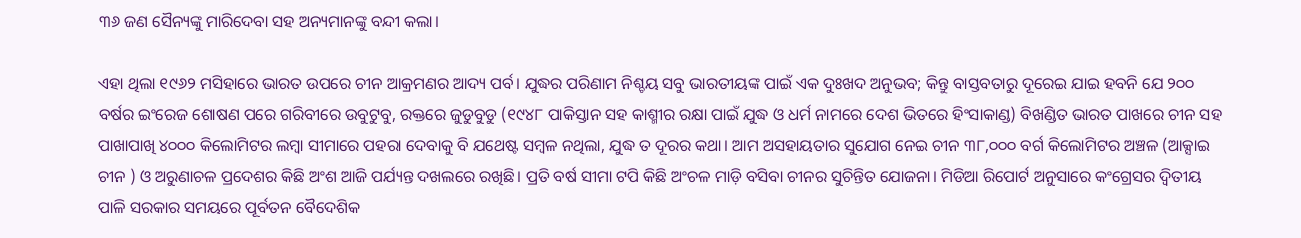୩୬ ଜଣ ସୈନ୍ୟଙ୍କୁ ମାରିଦେବା ସହ ଅନ୍ୟମାନଙ୍କୁ ବନ୍ଦୀ କଲା।

ଏହା ଥିଲା ୧୯୬୨ ମସିହାରେ ଭାରତ ଉପରେ ଚୀନ ଆକ୍ରମଣର ଆଦ୍ୟ ପର୍ବ। ଯୁଦ୍ଧର ପରିଣାମ ନିଶ୍ଚୟ ସବୁ ଭାରତୀୟଙ୍କ ପାଇଁ ଏକ ଦୁଃଖଦ ଅନୁଭବ; କିନ୍ତୁ ବାସ୍ତବତାରୁ ଦୂରେଇ ଯାଇ ହବନି ଯେ ୨୦୦ ବର୍ଷର ଇଂରେଜ ଶୋଷଣ ପରେ ଗରିବୀରେ ଉବୁଟୁବୁ, ରକ୍ତରେ ଜୁଡୁବୁଡୁ (୧୯୪୮ ପାକିସ୍ତାନ ସହ କାଶ୍ମୀର ରକ୍ଷା ପାଇଁ ଯୁଦ୍ଧ ଓ ଧର୍ମ ନାମରେ ଦେଶ ଭିତରେ ହିଂସାକାଣ୍ଡ) ବିଖଣ୍ଡିତ ଭାରତ ପାଖରେ ଚୀନ ସହ ପାଖାପାଖି ୪୦୦୦ କିଲୋମିଟର ଲମ୍ବା ସୀମାରେ ପହରା ଦେବାକୁ ବି ଯଥେଷ୍ଟ ସମ୍ବଳ ନଥିଲା, ଯୁଦ୍ଧ ତ ଦୂରର କଥା। ଆମ ଅସହାୟତାର ସୁଯୋଗ ନେଇ ଚୀନ ୩୮,୦୦୦ ବର୍ଗ କିଲୋମିଟର ଅଞ୍ଚଳ (ଆକ୍ସାଇ ଚୀନ ) ଓ ଅରୁଣାଚଳ ପ୍ରଦେଶର କିଛି ଅଂଶ ଆଜି ପର୍ଯ୍ୟନ୍ତ ଦଖଲରେ ରଖିଛି। ପ୍ରତି ବର୍ଷ ସୀମା ଟପି କିଛି ଅଂଚଳ ମାଡ଼ି ବସିବା ଚୀନର ସୁଚିନ୍ତିତ ଯୋଜନା। ମିଡିଆ ରିପୋର୍ଟ ଅନୁସାରେ କଂଗ୍ରେସର ଦ୍ବିତୀୟ ପାଳି ସରକାର ସମୟରେ ପୂର୍ବତନ ବୈଦେଶିକ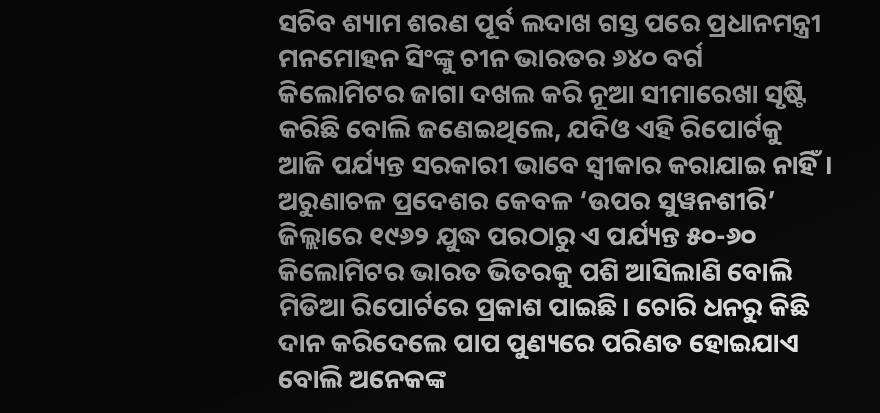ସଚିବ ଶ୍ୟାମ ଶରଣ ପୂର୍ବ ଲଦାଖ ଗସ୍ତ ପରେ ପ୍ରଧାନମନ୍ତ୍ରୀ ମନମୋହନ ସିଂଙ୍କୁ ଚୀନ ଭାରତର ୬୪୦ ବର୍ଗ କିଲୋମିଟର ଜାଗା ଦଖଲ କରି ନୂଆ ସୀମାରେଖା ସୃଷ୍ଟି କରିଛି ବୋଲି ଜଣେଇଥିଲେ, ଯଦିଓ ଏହି ରିପୋର୍ଟକୁ ଆଜି ପର୍ଯ୍ୟନ୍ତ ସରକାରୀ ଭାବେ ସ୍ୱୀକାର କରାଯାଇ ନାହିଁ। ଅରୁଣାଚଳ ପ୍ରଦେଶର କେବଳ ‘ଉପର ସୁୱନଶୀରି’ ଜିଲ୍ଲାରେ ୧୯୬୨ ଯୁଦ୍ଧ ପରଠାରୁ ଏ ପର୍ଯ୍ୟନ୍ତ ୫୦-୬୦ କିଲୋମିଟର ଭାରତ ଭିତରକୁ ପଶି ଆସିଲାଣି ବୋଲି ମିଡିଆ ରିପୋର୍ଟରେ ପ୍ରକାଶ ପାଇଛି। ଚୋରି ଧନରୁ କିଛି ଦାନ କରିଦେଲେ ପାପ ପୁଣ୍ୟରେ ପରିଣତ ହୋଇଯାଏ ବୋଲି ଅନେକଙ୍କ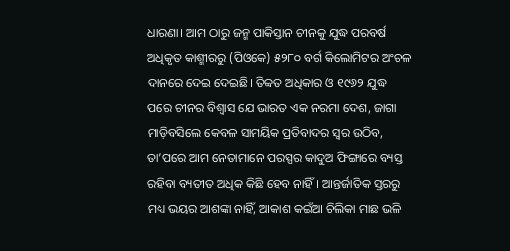ଧାରଣା। ଆମ ଠାରୁ ଜନ୍ମ ପାକିସ୍ତାନ ଚୀନକୁ ଯୁଦ୍ଧ ପରବର୍ଷ ଅଧିକୃତ କାଶ୍ମୀରରୁ (ପିଓକେ) ୫୨୮୦ ବର୍ଗ କିଲୋମିଟର ଅଂଚଳ ଦାନରେ ଦେଇ ଦେଇଛି। ତିବ୍ବତ ଅଧିକାର ଓ ୧୯୬୨ ଯୁଦ୍ଧ ପରେ ଚୀନର ବିଶ୍ୱାସ ଯେ ଭାରତ ଏକ ନରମା ଦେଶ, ଜାଗା ମାଡ଼ିବସିଲେ କେବଳ ସାମୟିକ ପ୍ରତିବାଦର ସ୍ୱର ଉଠିବ, ତା’ପରେ ଆମ ନେତାମାନେ ପରସ୍ପର କାଦୁଅ ଫିଙ୍ଗାରେ ବ୍ୟସ୍ତ ରହିବା ବ୍ୟତୀତ ଅଧିକ କିଛି ହେବ ନାହିଁ। ଆନ୍ତର୍ଜାତିକ ସ୍ତରରୁ ମଧ୍ୟ ଭୟର ଆଶଙ୍କା ନାହିଁ, ଆକାଶ କଇଁଆ ଚିଲିକା ମାଛ ଭଳି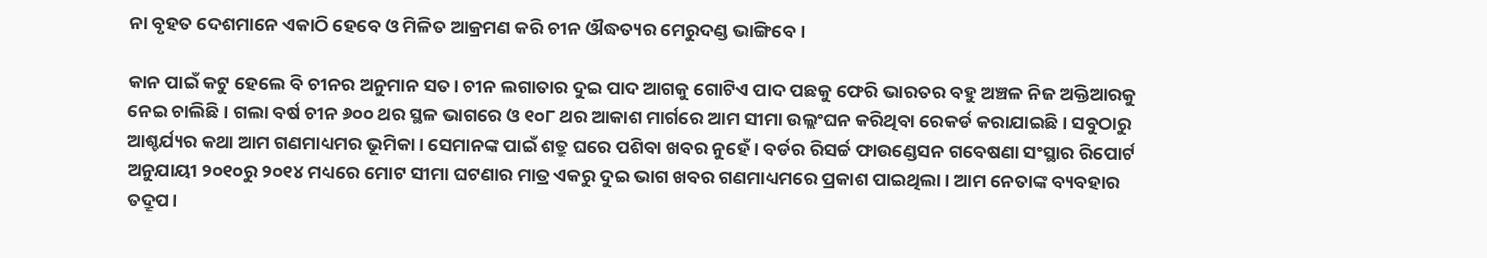ନା ବୃହତ ଦେଶମାନେ ଏକାଠି ହେବେ ଓ ମିଳିତ ଆକ୍ରମଣ କରି ଚୀନ ଔଦ୍ଧତ୍ୟର ମେରୁଦଣ୍ଡ ଭାଙ୍ଗିବେ।

କାନ ପାଇଁ କଟୁ ହେଲେ ବି ଚୀନର ଅନୁମାନ ସତ। ଚୀନ ଲଗାତାର ଦୁଇ ପାଦ ଆଗକୁ ଗୋଟିଏ ପାଦ ପଛକୁ ଫେରି ଭାରତର ବହୁ ଅଞ୍ଚଳ ନିଜ ଅକ୍ତିଆରକୁ ନେଇ ଚାଲିଛି। ଗଲା ବର୍ଷ ଚୀନ ୬୦୦ ଥର ସ୍ଥଳ ଭାଗରେ ଓ ୧୦୮ ଥର ଆକାଶ ମାର୍ଗରେ ଆମ ସୀମା ଉଲ୍ଲଂଘନ କରିଥିବା ରେକର୍ଡ କରାଯାଇଛି। ସବୁଠାରୁ ଆଶ୍ଚର୍ଯ୍ୟର କଥା ଆମ ଗଣମାଧ୍ୟମର ଭୂମିକା। ସେମାନଙ୍କ ପାଇଁ ଶତ୍ରୁ ଘରେ ପଶିବା ଖବର ନୁହେଁ। ବର୍ଡର ରିସର୍ଚ୍ଚ ଫାଉଣ୍ଡେସନ ଗବେଷଣା ସଂସ୍ଥାର ରିପୋର୍ଟ ଅନୁଯାୟୀ ୨୦୧୦ରୁ ୨୦୧୪ ମଧ୍ୟରେ ମୋଟ ସୀମା ଘଟଣାର ମାତ୍ର ଏକରୁ ଦୁଇ ଭାଗ ଖବର ଗଣମାଧ୍ୟମରେ ପ୍ରକାଶ ପାଇଥିଲା। ଆମ ନେତାଙ୍କ ବ୍ୟବହାର ତଦ୍ରୂପ।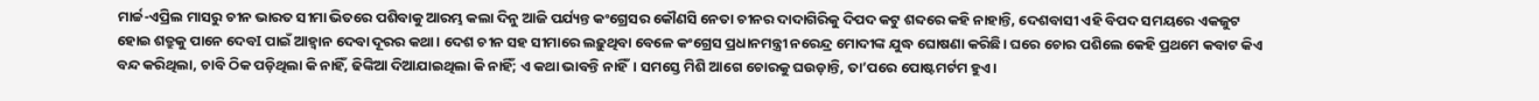ମାର୍ଚ୍ଚ-ଏପ୍ରିଲ ମାସରୁ ଚୀନ ଭାରତ ସୀମା ଭିତରେ ପଶିବାକୁ ଆରମ୍ଭ କଲା ଦିନୁ ଆଜି ପର୍ଯ୍ୟନ୍ତ କଂଗ୍ରେସର କୌଣସି ନେତା ଚୀନର ଦାଦାଗିରିକୁ ଦିପଦ କଟୁ ଶବ୍ଦରେ କହି ନାହାନ୍ତି, ଦେଶବାସୀ ଏହି ବିପଦ ସମୟରେ ଏକଜୁଟ ହୋଇ ଶତ୍ରୁକୁ ପାନେ ଦେବI ପାଇଁ ଆହ୍ୱାନ ଦେବା ଦୂରର କଥା। ଦେଶ ଚୀନ ସହ ସୀମାରେ ଲଢ଼ୁଥିବା ବେଳେ କଂଗ୍ରେସ ପ୍ରଧାନମନ୍ତ୍ରୀ ନରେନ୍ଦ୍ର ମୋଦୀଙ୍କ ଯୁଦ୍ଧ ଘୋଷଣା କରିଛି। ଘରେ ଚୋର ପଶିଲେ କେହି ପ୍ରଥମେ କବାଟ କିଏ ବନ୍ଦ କରିଥିଲା, ଚାବି ଠିକ ପଡ଼ିଥିଲା କି ନାହିଁ, ଢିଙ୍କିଆ ଦିଆଯାଇଥିଲା କି ନାହିଁ; ଏ କଥା ଭାବନ୍ତି ନାହିଁ। ସମସ୍ତେ ମିଶି ଆଗେ ଚୋରକୁ ଘଉଡ଼ାନ୍ତି, ତା’ପରେ ପୋଷ୍ଟମର୍ଟମ ହୁଏ।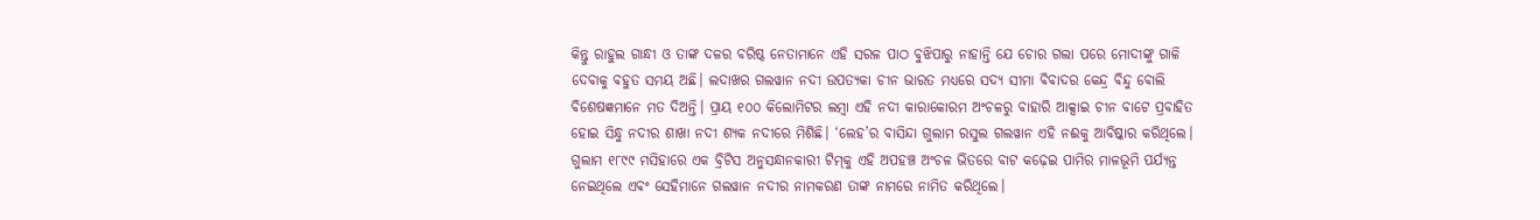କିନ୍ତୁ ରାହୁଲ ଗାନ୍ଧୀ ଓ ତାଙ୍କ ଦଳର ବରିଷ୍ଠ ନେତାମାନେ ଏହି ସରଳ ପାଠ ବୁଝିପାରୁ ନାହାନ୍ତି ଯେ ଚୋର ଗଲା ପରେ ମୋଦୀଙ୍କୁ ଗାଳି ଦେବାକୁ ବହୁତ ସମୟ ଅଛି। ଲଦାଖର ଗଲୱାନ ନଦୀ ଉପତ୍ୟକା ଚୀନ ଭାରତ ମଧ୍ୟରେ ସଦ୍ୟ ସୀମା ବିବାଦର କେନ୍ଦ୍ର ବିନ୍ଦୁ ବୋଲି ବିଶେଷଜ୍ଞମାନେ ମତ ଦିଅନ୍ତି। ପ୍ରାୟ ୧୦୦ କିଲୋମିଟର ଲମ୍ବା ଏହି ନଦୀ କାରାକୋରମ ଅଂଚଳରୁ ବାହାରି ଆକ୍ସାଇ ଚୀନ ବାଟେ ପ୍ରବାହିତ ହୋଇ ସିନ୍ଧୁ ନଦୀର ଶାଖା ନଦୀ ଶ୍ୟକ ନଦୀରେ ମିଶିଛି। ‘ଲେହ’ର ବାସିନ୍ଦା ଗୁଲାମ ରସୁଲ ଗଲୱାନ ଏହି ନଈକୁ ଆବିଷ୍କାର କରିଥିଲେ। ଗୁଲାମ ୧୮୯୯ ମସିହାରେ ଏକ ବ୍ରିଟିସ ଅନୁସନ୍ଧାନକାରୀ ଟିମ୍‌କୁ ଏହି ଅପହଞ୍ଚ ଅଂଚଳ ଭିତରେ ବାଟ କଢ଼େଇ ପାମିର ମାଳଭୂମି ପର୍ଯ୍ୟନ୍ତ ନେଇଥିଲେ ଏବଂ ସେହିମାନେ ଗଲୱାନ ନଦୀର ନାମକରଣ ତାଙ୍କ ନାମରେ ନାମିତ କରିଥିଲେ।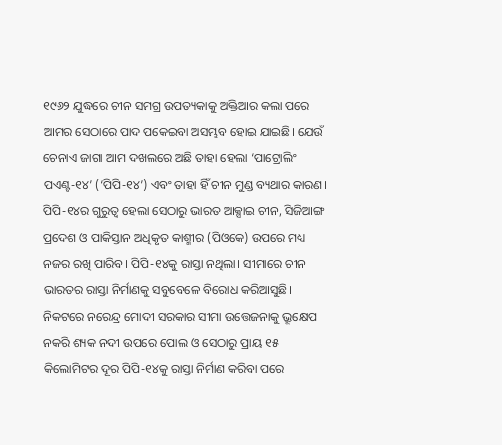୧୯୬୨ ଯୁଦ୍ଧରେ ଚୀନ ସମଗ୍ର ଉପତ୍ୟକାକୁ ଅକ୍ତିଆର କଲା ପରେ ଆମର ସେଠାରେ ପାଦ ପକେଇବା ଅସମ୍ଭବ ହୋଇ ଯାଇଛି। ଯେଉଁ ଚେନାଏ ଜାଗା ଆମ ଦଖଲରେ ଅଛି ତାହା ହେଲା ‘ପାଟ୍ରୋଲିଂ ପଏଣ୍ଟ-୧୪’ (‘ପିପି-୧୪’) ଏବଂ ତାହା ହିଁ ଚୀନ ମୁଣ୍ଡ ବ୍ୟଥାର କାରଣ। ପିପି-୧୪ର ଗୁରୁତ୍ୱ ହେଲା ସେଠାରୁ ଭାରତ ଆକ୍ସାଇ ଚୀନ, ସିଜିଆଙ୍ଗ ପ୍ରଦେଶ ଓ ପାକିସ୍ତାନ ଅଧିକୃତ କାଶ୍ମୀର (ପିଓକେ) ଉପରେ ମଧ୍ୟ ନଜର ରଖି ପାରିବ। ପିପି-୧୪କୁ ରାସ୍ତା ନଥିଲା। ସୀମାରେ ଚୀନ ଭାରତର ରାସ୍ତା ନିର୍ମାଣକୁ ସବୁବେଳେ ବିରୋଧ କରିଆସୁଛି। ନିକଟରେ ନରେନ୍ଦ୍ର ମୋଦୀ ସରକାର ସୀମା ଉତ୍ତେଜନାକୁ ଭ୍ରୂକ୍ଷେପ ନକରି ଶ୍ୟକ ନଦୀ ଉପରେ ପୋଲ ଓ ସେଠାରୁ ପ୍ରାୟ ୧୫ କିଲୋମିଟର ଦୂର ପିପି-୧୪କୁ ରାସ୍ତା ନିର୍ମାଣ କରିବା ପରେ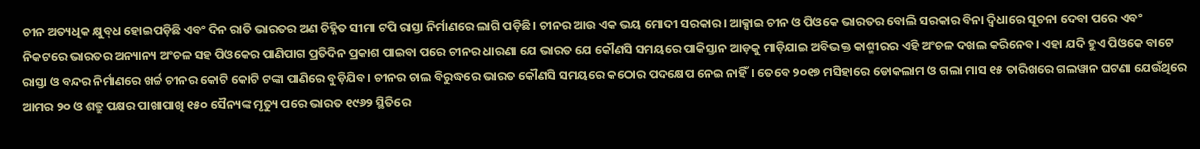ଚୀନ ଅତ୍ୟଧିକ କ୍ଷୁବ୍‌ଧ ହୋଇପଡ଼ିଛି ଏବଂ ଦିନ ରାତି ଭାରତର ଅଣ ଚିହ୍ନିତ ସୀମା ଟପି ରାସ୍ତା ନିର୍ମାଣରେ ଲାଗି ପଡ଼ିଛି। ଚୀନର ଆଉ ଏକ ଭୟ ମୋଦୀ ସରକାର। ଆକ୍ସାଇ ଚୀନ ଓ ପିଓକେ ଭାରତର ବୋଲି ସରକାର ବିନା ଦ୍ବିଧାରେ ସୂଚନା ଦେବା ପରେ ଏବଂ ନିକଟରେ ଭାରତର ଅନ୍ୟାନ୍ୟ ଅଂଚଳ ସହ ପିଓକେର ପାଣିପାଗ ପ୍ରତିଦିନ ପ୍ରକାଶ ପାଇବା ପରେ ଚୀନର ଧାରଣା ଯେ ଭାରତ ଯେ କୌଣସି ସମୟରେ ପାକିସ୍ତାନ ଆଡ଼କୁ ମାଡ଼ିଯାଇ ଅବିଭକ୍ତ କାଶ୍ମୀରର ଏହି ଅଂଚଳ ଦଖଲ କରିନେବ। ଏହା ଯଦି ହୁଏ ପିଓକେ ବାଟେ ରାସ୍ତା ଓ ବନ୍ଦର ନିର୍ମାଣରେ ଖର୍ଚ୍ଚ ଚୀନର କୋଟି କୋଟି ଟଙ୍କା ପାଣିରେ ବୁଡ଼ିଯିବ। ଚୀନର ଚାଲ ବିରୁଦ୍ଧରେ ଭାରତ କୌଣସି ସମୟରେ କଠୋର ପଦକ୍ଷେପ ନେଇ ନାହିଁ। ତେବେ ୨୦୧୭ ମସିହାରେ ଡୋକଲାମ ଓ ଗଲା ମାସ ୧୫ ତାରିଖରେ ଗଲୱାନ ଘଟଣା ଯେଉଁଥିରେ ଆମର ୨୦ ଓ ଶତ୍ରୁ ପକ୍ଷର ପାଖାପାଖି ୧୫୦ ସୈନ୍ୟଙ୍କ ମୃତ୍ୟୁ ପରେ ଭାରତ ୧୯୬୨ ସ୍ଥିତିରେ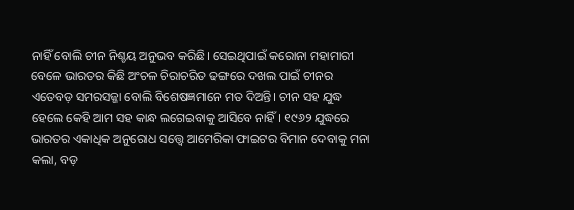ନାହିଁ ବୋଲି ଚୀନ ନିଶ୍ଚୟ ଅନୁଭବ କରିଛି। ସେଇଥିପାଇଁ କରୋନା ମହାମାରୀ ବେଳେ ଭାରତର କିଛି ଅଂଚଳ ଚିରାଚରିତ ଢଙ୍ଗରେ ଦଖଲ ପାଇଁ ଚୀନର ଏତେବଡ଼ ସମରସଜ୍ଜା ବୋଲି ବିଶେଷଜ୍ଞମାନେ ମତ ଦିଅନ୍ତି। ଚୀନ ସହ ଯୁଦ୍ଧ ହେଲେ କେହି ଆମ ସହ କାନ୍ଧ ଲଗେଇବାକୁ ଆସିବେ ନାହିଁ। ୧୯୬୨ ଯୁଦ୍ଧରେ ଭାରତର ଏକାଧିକ ଅନୁରୋଧ ସତ୍ତ୍ବେ ଆମେରିକା ଫାଇଟର ବିମାନ ଦେବାକୁ ମନା କଲା, ବଡ଼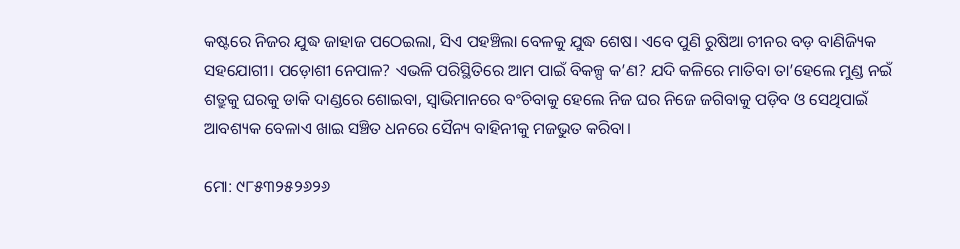କଷ୍ଟରେ ନିଜର ଯୁଦ୍ଧ ଜାହାଜ ପଠେଇଲା, ସିଏ ପହଞ୍ଚିଲା ବେଳକୁ ଯୁଦ୍ଧ ଶେଷ। ଏବେ ପୁଣି ରୁଷିଆ ଚୀନର ବଡ଼ ବାଣିଜ୍ୟିକ ସହଯୋଗୀ। ପଡ଼ୋଶୀ ନେପାଳ? ଏଭଳି ପରିସ୍ଥିତିରେ ଆମ ପାଇଁ ବିକଳ୍ପ କ’ଣ? ଯଦି କଳିରେ ମାତିବା ତା’ହେଲେ ମୁଣ୍ଡ ନଇଁ ଶତ୍ରୁକୁ ଘରକୁ ଡାକି ଦାଣ୍ଡରେ ଶୋଇବା, ସ୍ୱାଭିମାନରେ ବଂଚିବାକୁ ହେଲେ ନିଜ ଘର ନିଜେ ଜଗିବାକୁ ପଡ଼ିବ ଓ ସେଥିପାଇଁ ଆବଶ୍ୟକ ବେଳାଏ ଖାଇ ସଞ୍ଚିତ ଧନରେ ସୈନ୍ୟ ବାହିନୀକୁ ମଜଭୁତ କରିବା।

ମୋ: ୯୮୫୩୨୫୨୬୨୬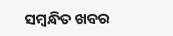ସମ୍ବନ୍ଧିତ ଖବର